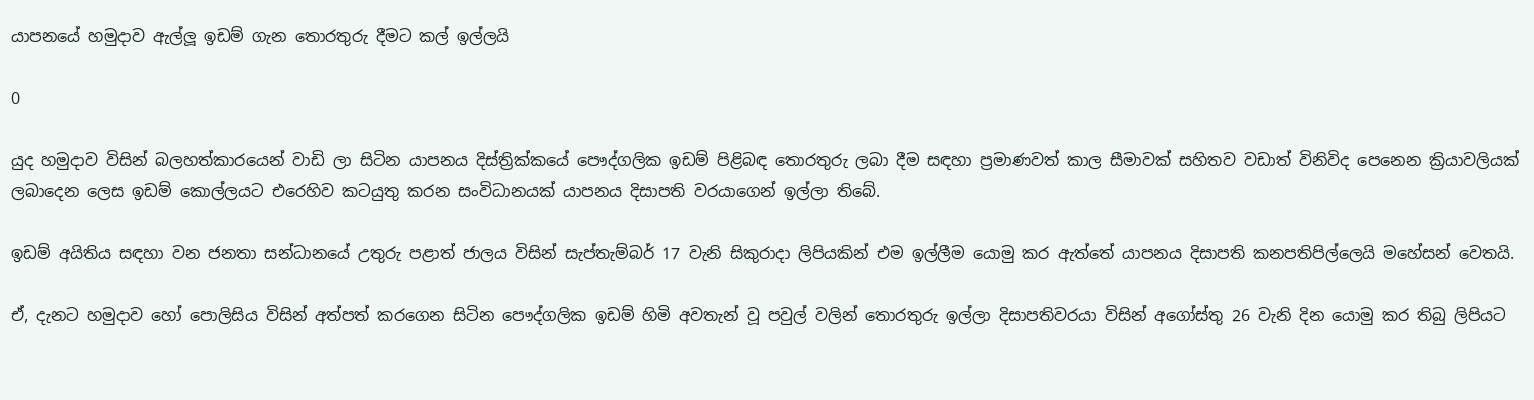යාපනයේ හමුදාව ඇල්ලූ ඉඩම් ගැන තොරතුරු දීමට කල් ඉල්ලයි

0

යුද හමුදාව විසින් බලහත්කාරයෙන් වාඩි ලා සිටින යාපනය දිස්ත්‍රික්කයේ පෞද්ගලික ඉඩම් පිළිබඳ තොරතුරු ලබා දීම සඳහා ප්‍රමාණවත් කාල සීමාවක් සහිතව වඩාත් විනිවිද පෙනෙන ක්‍රියාවලියක් ලබාදෙන ලෙස ඉඩම් කොල්ලයට එරෙහිව කටයුතු කරන සංවිධානයක් යාපනය දිසාපති වරයාගෙන් ඉල්ලා තිබේ.

ඉඩම් අයිතිය සඳහා වන ජනතා සන්ධානයේ උතුරු පළාත් ජාලය විසින් සැප්තැම්බර් 17 වැනි සිකුරාදා ලිපියකින් එම ඉල්ලීම යොමු කර ඇත්තේ යාපනය දිසාපති කනපතිපිල්ලෙයි මහේසන් වෙතයි.

ඒ, දැනට හමුදාව හෝ පොලිසිය විසින් අත්පත් කරගෙන සිටින පෞද්ගලික ඉඩම් හිමි අවතැන් වූ පවුල් වලින් තොරතුරු ඉල්ලා දිසාපතිවරයා විසින් අගෝස්තු 26 වැනි දින යොමු කර තිබු ලිපියට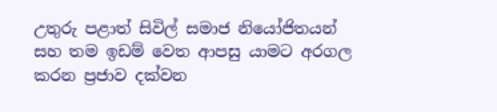උතුරු පළාත් සිවිල් සමාජ නියෝජිතයන් සහ තම ඉඩම් වෙත ආපසු යාමට අරගල කරන ප්‍රජාව දක්වන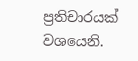ප්‍රතිචාරයක් වශයෙනි.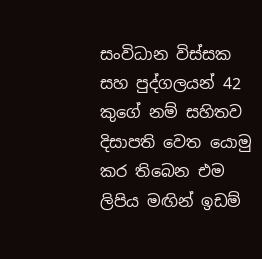සංවිධාන විස්සක සහ පුද්ගලයන් 42 කුගේ නම් සහිතව දිසාපති වෙත යොමු කර තිබෙන එම ලිපිය මඟින් ඉඩම්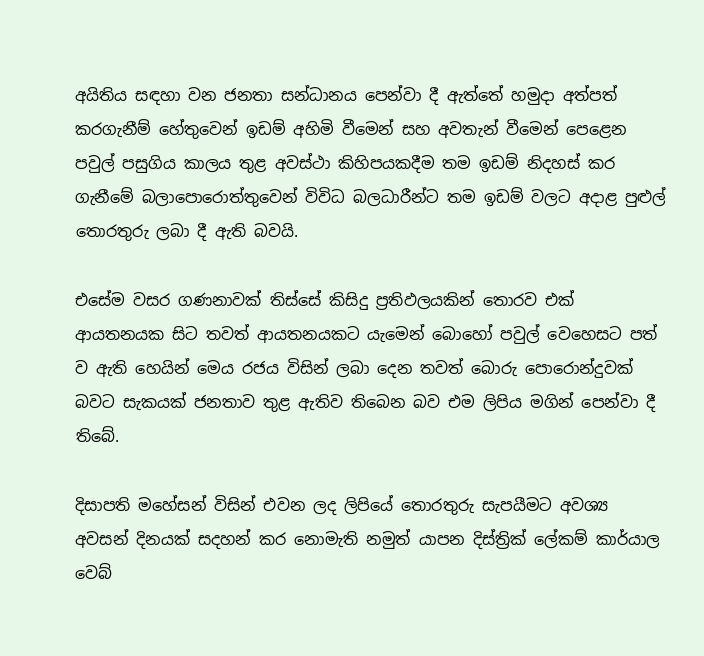අයිතිය සඳහා වන ජනතා සන්ධානය පෙන්වා දී ඇත්තේ හමුදා අත්පත් කරගැනීම් හේතුවෙන් ඉඩම් අහිමි වීමෙන් සහ අවතැන් වීමෙන් පෙළෙන පවුල් පසුගිය කාලය තුළ අවස්ථා කිහිපයකදීම තම ඉඩම් නිදහස් කර ගැනීමේ බලාපොරොත්තුවෙන් විවිධ බලධාරීන්ට තම ඉඩම් වලට අදාළ පුළුල් තොරතුරු ලබා දී ඇති බවයි.

එසේම වසර ගණනාවක් තිස්සේ කිසිදු ප්‍රතිඵලයකින් තොරව එක් ආයතනයක සිට තවත් ආයතනයකට යැමෙන් බොහෝ පවුල් වෙහෙසට පත් ව ඇති හෙයින් මෙය රජය විසින් ලබා දෙන තවත් බොරු පොරොන්දුවක් බවට සැකයක් ජනතාව තුළ ඇතිව තිබෙන බව එම ලිපිය මගින් පෙන්වා දී තිබේ.

දිසාපති මහේසන් විසින් එවන ලද ලිපියේ තොරතුරු සැපයීමට අවශ්‍ය අවසන් දිනයක් සදහන් කර නොමැති නමුත් යාපන දිස්ත්‍රික් ලේකම් කාර්යාල වෙබ්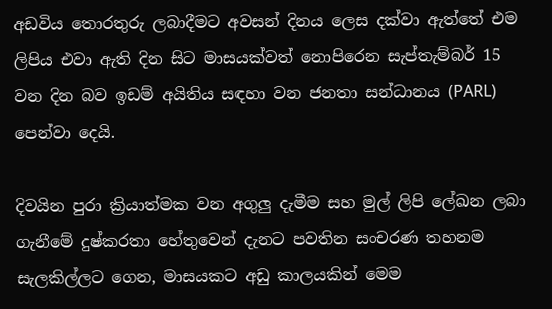අඩවිය තොරතුරු ලබාදීමට අවසන් දිනය ලෙස දක්වා ඇත්තේ එම ලිපිය එවා ඇති දින සිට මාසයක්වත් නොපිරෙන සැප්තැම්බර් 15 වන දින බව ඉඩම් අයිතිය සඳහා වන ජනතා සන්ධානය (PARL) පෙන්වා දෙයි.

දිවයින පුරා ක්‍රියාත්මක වන අගුලු දැමීම සහ මුල් ලිපි ලේඛන ලබා ගැනීමේ දුෂ්කරතා හේතුවෙන් දැනට පවතින සංචරණ තහනම සැලකිල්ලට ගෙන, මාසයකට අඩු කාලයකින් මෙම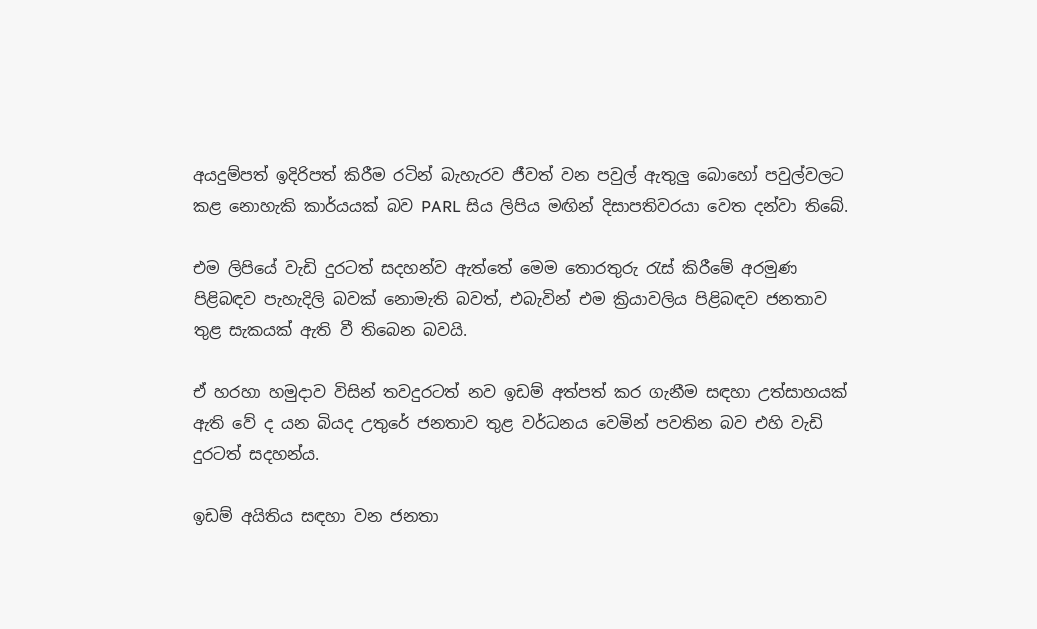අයදුම්පත් ඉදිරිපත් කිරීම රටින් බැහැරව ජීවත් වන පවුල් ඇතුලු බොහෝ පවුල්වලට කළ නොහැකි කාර්යයක් බව PARL සිය ලිපිය මඟින් දිසාපතිවරයා වෙත දන්වා තිබේ.

එම ලිපියේ වැඩි දුරටත් සදහන්ව ඇත්තේ මෙම තොරතුරු රැස් කිරීමේ අරමුණ පිළිබඳව පැහැදිලි බවක් නොමැති බවත්, එබැවින් එම ක්‍රියාවලිය පිළිබඳව ජනතාව තුළ සැකයක් ඇති වී තිබෙන බවයි.

ඒ හරහා හමුදාව විසින් තවදුරටත් නව ඉඩම් අත්පත් කර ගැනීම සඳහා උත්සාහයක් ඇති වේ ද යන බියද උතුරේ ජනතාව තුළ වර්ධනය වෙමින් පවතින බව එහි වැඩි දුරටත් සදහන්ය.

ඉඩම් අයිතිය සඳහා වන ජනතා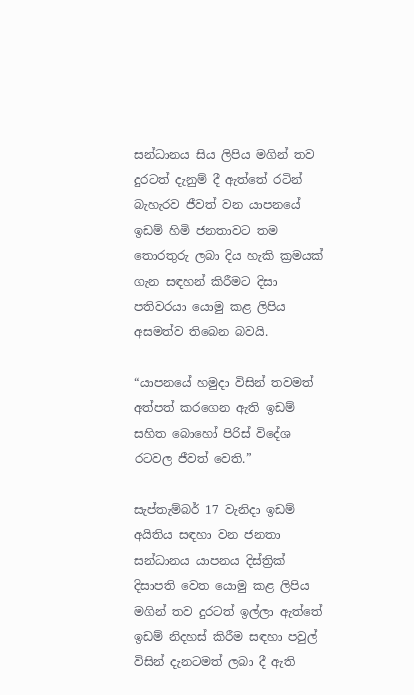සන්ධානය සිය ලිපිය මගින් තව දුරටත් දැනුම් දී ඇත්තේ රටින් බැහැරව ජීවත් වන යාපනයේ ඉඩම් හිමි ජනතාවට තම තොරතුරු ලබා දිය හැකි ක්‍රමයක් ගැන සඳහන් කිරීමට දිසා පතිවරයා යොමු කළ ලිපිය අසමත්ව තිබෙන බවයි.

“යාපනයේ හමුදා විසින් තවමත් අත්පත් කරගෙන ඇති ඉඩම් සහිත බොහෝ පිරිස් විදේශ රටවල ජීවත් වෙති.”

සැප්තැම්බර් 17 වැනිදා ඉඩම් අයිතිය සඳහා වන ජනතා සන්ධානය යාපනය දිස්ත්‍රික් දිසාපති වෙත යොමු කළ ලිපිය මගින් තව දුරටත් ඉල්ලා ඇත්තේ ඉඩම් නිදහස් කිරීම සඳහා පවුල් විසින් දැනටමත් ලබා දී ඇති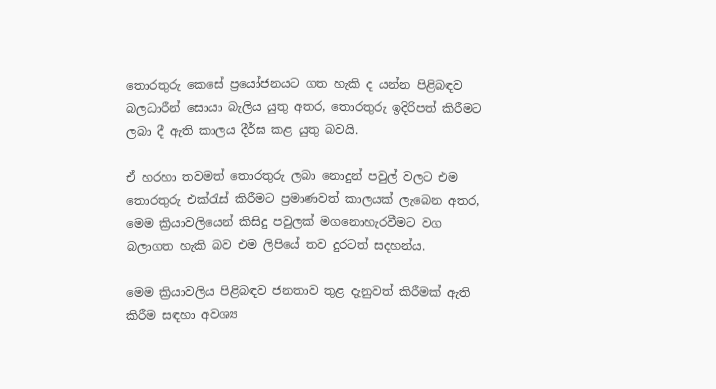තොරතුරු කෙසේ ප්‍රයෝජනයට ගත හැකි ද යන්න පිළිබඳව බලධාරීන් සොයා බැලිය යුතු අතර, තොරතුරු ඉදිරිපත් කිරීමට ලබා දී ඇති කාලය දීර්ඝ කළ යුතු බවයි.

ඒ හරහා තවමත් තොරතුරු ලබා නොදුන් පවුල් වලට එම තොරතුරු එක්රැස් කිරීමට ප්‍රමාණවත් කාලයක් ලැබෙන අතර, මෙම ක්‍රියාවලියෙන් කිසිදු පවුලක් මගනොහැරවීමට වග බලාගත හැකි බව එම ලිපියේ තව දුරටත් සදහන්ය.

මෙම ක්‍රියාවලිය පිළිබඳව ජනතාව තුළ දැනුවත් කිරීමක් ඇති කිරීම සඳහා අවශ්‍ය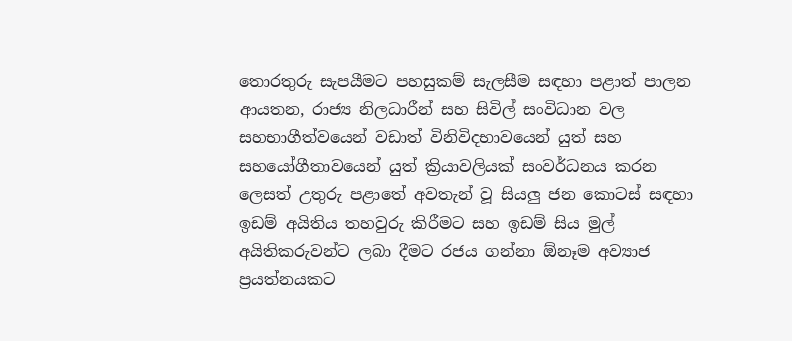තොරතුරු සැපයීමට පහසුකම් සැලසීම සඳහා පළාත් පාලන ආයතන, රාජ්‍ය නිලධාරීන් සහ සිවිල් සංවිධාන වල සහභාගීත්වයෙන් වඩාත් විනිවිදභාවයෙන් යුත් සහ සහයෝගීතාවයෙන් යුත් ක්‍රියාවලියක් සංවර්ධනය කරන ලෙසත් උතුරු පළාතේ අවතැන් වූ සියලු ජන කොටස් සඳහා ඉඩම් අයිතිය තහවුරු කිරීමට සහ ඉඩම් සිය මුල් අයිතිකරුවන්ට ලබා දීමට රජය ගන්නා ඕනෑම අව්‍යාජ ප්‍රයත්නයකට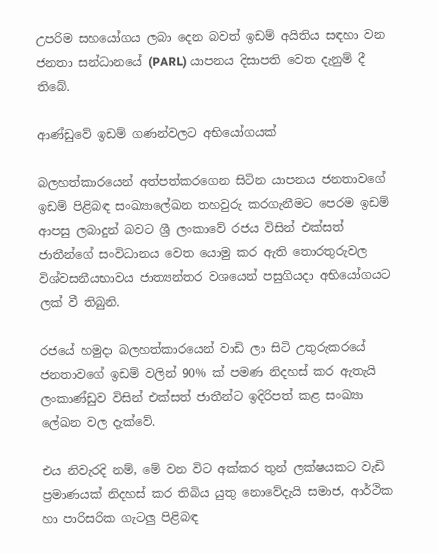උපරිම සහයෝගය ලබා දෙන බවත් ඉඩම් අයිතිය සඳහා වන ජනතා සන්ධානයේ (PARL) යාපනය දිසාපති වෙත දැනුම් දී තිබේ.

ආණ්ඩුවේ ඉඩම් ගණන්වලට අභියෝගයක්

බලහත්කාරයෙන් අත්පත්කරගෙන සිටින යාපනය ජනතාවගේ ඉඩම් පිළිබඳ සංඛ්‍යාලේඛන තහවුරු කරගැනීමට පෙරම ඉඩම් ආපසු ලබාදුන් බවට ශ්‍රී ලංකාවේ රජය විසින් එක්සත් ජාතීන්ගේ සංවිධානය වෙත යොමු කර ඇති තොරතුරුවල විශ්වසනීයභාවය ජාත්‍යන්තර වශයෙන් පසුගියදා අභියෝගයට ලක් වී තිබුනි.

රජයේ හමුදා බලහත්කාරයෙන් වාඩි ලා සිටි උතුරුකරයේ ජනතාවගේ ඉඩම් වලින් 90% ක් පමණ නිදහස් කර ඇතැයි ලංකාණ්ඩුව විසින් එක්සත් ජාතීන්ට ඉදිරිපත් කළ සංඛ්‍යා ලේඛන වල දැක්වේ.

එය නිවැරදි නම්, මේ වන විට අක්කර තුන් ලක්ෂයකට වැඩි ප්‍රමාණයක් නිදහස් කර තිබිය යුතු නොවේදැයි සමාජ, ආර්ථික හා පාරිසරික ගැටලු පිළිබඳ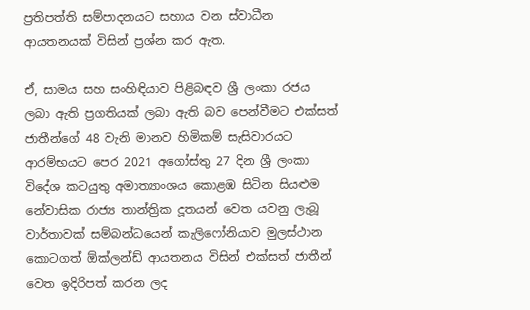ප්‍රතිපත්ති සම්පාදනයට සහාය වන ස්වාධීන ආයතනයක් විසින් ප්‍රශ්න කර ඇත.

ඒ, සාමය සහ සංහිඳියාව පිළිබඳව ශ්‍රී ලංකා රජය ලබා ඇති ප්‍රගතියක් ලබා ඇති බව පෙන්වීමට එක්සත් ජාතීන්ගේ 48 වැනි මානව හිමිකම් සැසිවාරයට ආරම්භයට පෙර 2021 අගෝස්තු 27 දින ශ්‍රී ලංකා විදේශ කටයුතු අමාත්‍යාංශය කොළඹ සිටින සියළුම නේවාසික රාජ්‍ය තාන්ත්‍රික දූතයන් වෙත යවනු ලැබූ වාර්තාවක් සම්බන්ධයෙන් කැලිෆෝනියාව මුලස්ථාන කොටගත් ඕක්ලන්ඩ් ආයතනය විසින් එක්සත් ජාතීන් වෙත ඉදිරිපත් කරන ලද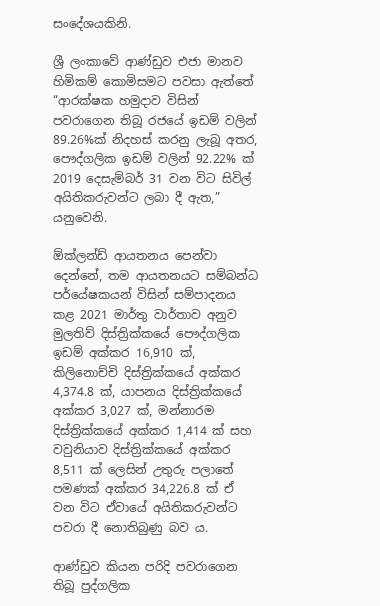සංදේශයකිනි.

ශ්‍රී ලංකාවේ ආණ්ඩුව එජා මානව හිමිකම් කොමිසමට පවසා ඇත්තේ “ආරක්ෂක හමුදාව විසින් පවරාගෙන තිබූ රජයේ ඉඩම් වලින් 89.26%ක් නිදහස් කරනු ලැබූ අතර, පෞද්ගලික ඉඩම් වලින් 92.22% ක් 2019 දෙසැම්බර් 31 වන විට සිවිල් අයිතිකරුවන්ට ලබා දී ඇත,” යනුවෙනි.

ඕක්ලන්ඩ් ආයතනය පෙන්වා දෙන්නේ, තම ආයතනයට සම්බන්ධ පර්යේෂකයන් විසින් සම්පාදනය කළ 2021 මාර්තු වාර්තාව අනුව මුලතිව් දිස්ත්‍රික්කයේ පෞද්ගලික ඉඩම් අක්කර 16,910 ක්, කිලිනොච්චි දිස්ත්‍රික්කයේ අක්කර 4,374.8 ක්, යාපනය දිස්ත්‍රික්කයේ අක්කර 3,027 ක්, මන්නාරම දිස්ත්‍රික්කයේ අක්කර 1,414 ක් සහ වවුනියාව දිස්ත්‍රික්කයේ අක්කර 8,511 ක් ලෙසින් උතුරු පලාතේ පමණක් අක්කර 34,226.8 ක් ඒ වන විට ඒවායේ අයිතිකරුවන්ට පවරා දී නොතිබුණු බව ය.

ආණ්ඩුව කියන පරිදි පවරාගෙන තිබූ පුද්ගලික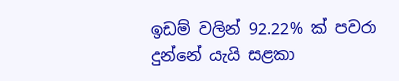ඉඩම් වලින් 92.22% ක් පවරා දුන්නේ යැයි සළකා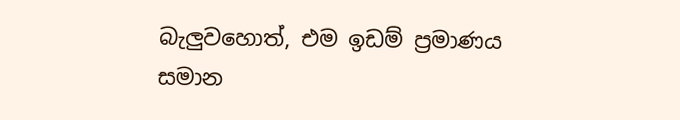බැලුවහොත්, එම ඉඩම් ප්‍රමාණය සමාන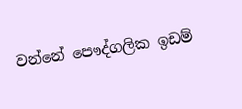වන්නේ පෞද්ගලික ඉඩම්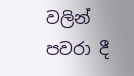වලින් පවරා දී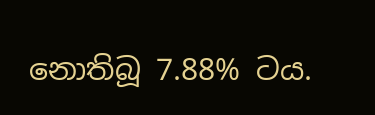නොතිබූ 7.88% ටය.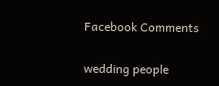Facebook Comments

wedding people